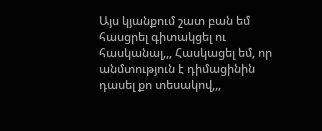Այս կյանքում շատ բան եմ հասցրել գիտակցել ու հասկանալ,,, Հասկացել եմ, որ անմտություն է դիմացինին դասել քո տեսակով,,,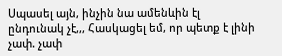Սպասել այն, ինչին նա ամենևին էլ ընդունակ չէ,,, Հասկացել եմ, որ պետք է լինի չափ. չափ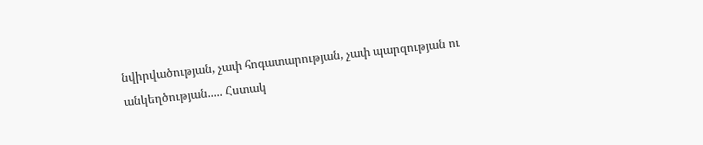նվիրվածության, չափ հոգատարության, չափ պարզության ու անկեղծության..... Հստակ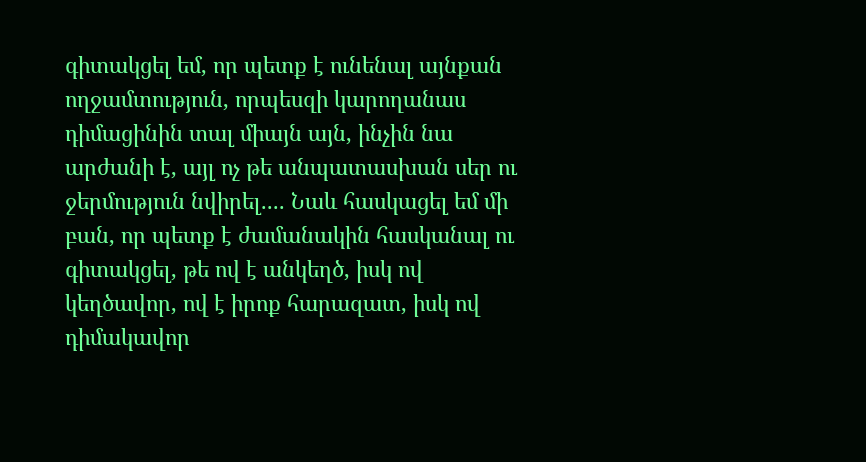գիտակցել եմ, որ պետք է ունենալ այնքան ողջամտություն, որպեսզի կարողանաս դիմացինին տալ միայն այն, ինչին նա արժանի է, այլ ոչ թե անպատասխան սեր ու ջերմություն նվիրել.... Նաև հասկացել եմ մի բան, որ պետք է ժամանակին հասկանալ ու գիտակցել, թե ով է անկեղծ, իսկ ով կեղծավոր, ով է իրոք հարազատ, իսկ ով դիմակավոր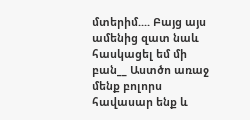մտերիմ.... Բայց այս ամենից զատ նաև հասկացել եմ մի բան__ Աստծո առաջ մենք բոլորս հավասար ենք և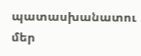պատասխանատու մեր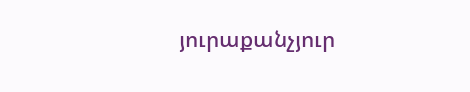յուրաքանչյուր